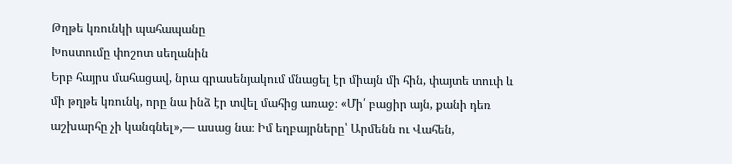Թղթե կռունկի պահապանը
Խոստումը փոշոտ սեղանին
Երբ հայրս մահացավ, նրա գրասենյակում մնացել էր միայն մի հին, փայտե տուփ և մի թղթե կռունկ, որը նա ինձ էր տվել մահից առաջ։ «Մի՛ բացիր այն, քանի դեռ աշխարհը չի կանգնել»,— ասաց նա։ Իմ եղբայրները՝ Արմենն ու Վահեն,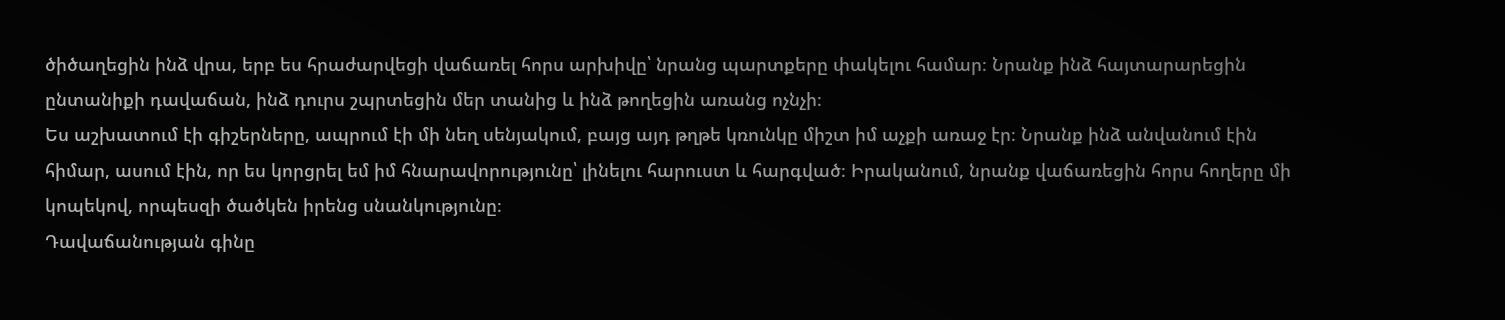ծիծաղեցին ինձ վրա, երբ ես հրաժարվեցի վաճառել հորս արխիվը՝ նրանց պարտքերը փակելու համար։ Նրանք ինձ հայտարարեցին ընտանիքի դավաճան, ինձ դուրս շպրտեցին մեր տանից և ինձ թողեցին առանց ոչնչի։
Ես աշխատում էի գիշերները, ապրում էի մի նեղ սենյակում, բայց այդ թղթե կռունկը միշտ իմ աչքի առաջ էր։ Նրանք ինձ անվանում էին հիմար, ասում էին, որ ես կորցրել եմ իմ հնարավորությունը՝ լինելու հարուստ և հարգված։ Իրականում, նրանք վաճառեցին հորս հողերը մի կոպեկով, որպեսզի ծածկեն իրենց սնանկությունը։
Դավաճանության գինը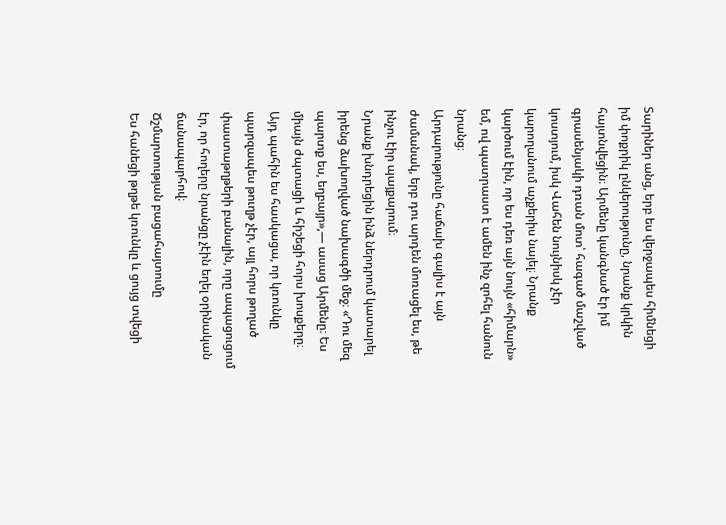Տարիներ անց, երբ ես վերջապես հիմնեցի իմ փոքրիկ ընկերությունը, նրանք կրկին հայտնվեցին։ Արմենը կանգնած էր իմ գրասենյակի դռան մոտ՝ հագած մաշված կոստյում, իսկ Վահեն նույնիսկ չէր կարողանում աչքերիս նայել։ Նրանք կարծում էին, որ ես դեռ այն նույն «հիմարն» եմ, ով պատրաստ է ամեն ինչ զոհել հանուն նրանց։
Արդարությունը հաճախ գալիս է այն ժամանակ, երբ դու արդեն մոռացել ես, թե ինչու էիր պայքարում։
Նրանք խնդրեցին ինձ ներդրում կատարել իրենց ձախողված նախագծի մեջ։ «Դու մեզ պարտք ես, եղբայր»,— ասաց Արմենը։ Ես միայն ժպտացի և հիշեցի հորս խոսքերը։ Այդ պահին ես հասկացա, որ կռունկը պարզապես թուղթ չէր, այլ հորս թողած փաստաթղթերի բանալին, որը ապացուցում էր, որ հողերը նրանցը չէին եղել օրինական ճանապարհով։
Ճշմարտության բացահայտումը
Ես հանեցի թղթե կռունկը և ցույց տվեցի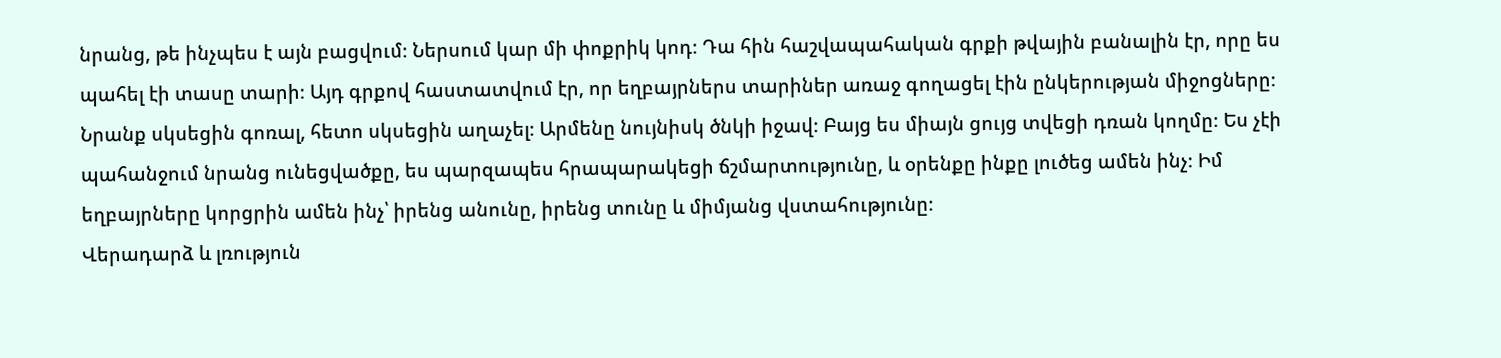նրանց, թե ինչպես է այն բացվում։ Ներսում կար մի փոքրիկ կոդ։ Դա հին հաշվապահական գրքի թվային բանալին էր, որը ես պահել էի տասը տարի։ Այդ գրքով հաստատվում էր, որ եղբայրներս տարիներ առաջ գողացել էին ընկերության միջոցները։
Նրանք սկսեցին գոռալ, հետո սկսեցին աղաչել։ Արմենը նույնիսկ ծնկի իջավ։ Բայց ես միայն ցույց տվեցի դռան կողմը։ Ես չէի պահանջում նրանց ունեցվածքը, ես պարզապես հրապարակեցի ճշմարտությունը, և օրենքը ինքը լուծեց ամեն ինչ։ Իմ եղբայրները կորցրին ամեն ինչ՝ իրենց անունը, իրենց տունը և միմյանց վստահությունը։
Վերադարձ և լռություն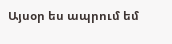Այսօր ես ապրում եմ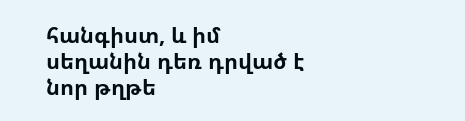հանգիստ, և իմ սեղանին դեռ դրված է նոր թղթե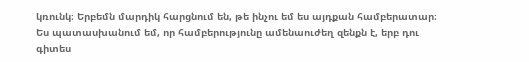կռունկ։ Երբեմն մարդիկ հարցնում են, թե ինչու եմ ես այդքան համբերատար։ Ես պատասխանում եմ, որ համբերությունը ամենաուժեղ զենքն է, երբ դու գիտես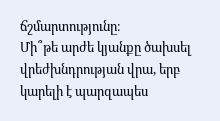ճշմարտությունը։
Մի՞թե արժե կյանքը ծախսել վրեժխնդրության վրա, երբ կարելի է պարզապես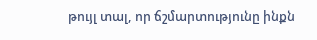թույլ տալ, որ ճշմարտությունը ինքն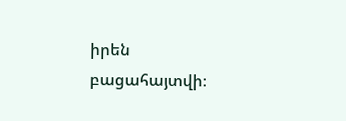իրեն բացահայտվի։